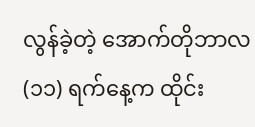လွန်ခဲ့တဲ့ အောက်တိုဘာလ (၁၁) ရက်နေ့က ထိုင်း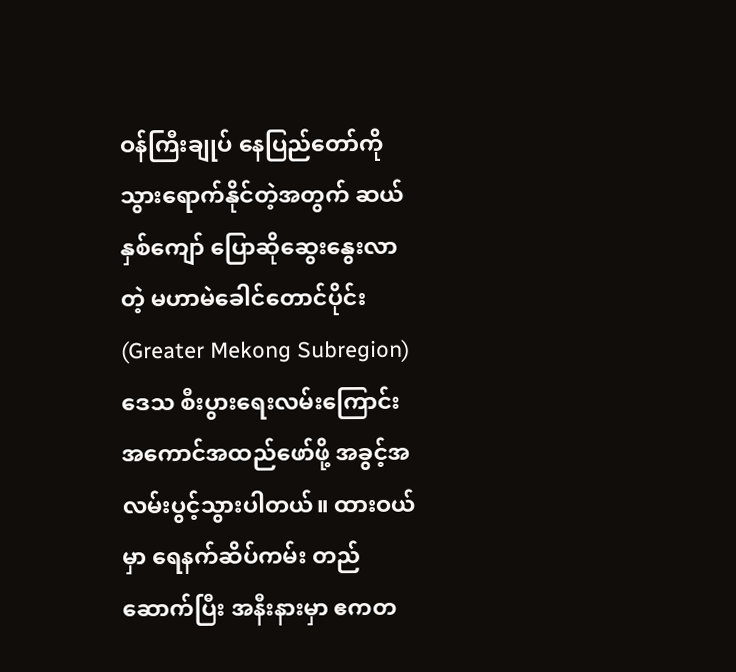ဝန်ကြီးချုပ် နေပြည်တော်ကို သွားရောက်နိုင်တဲ့အတွက် ဆယ်နှစ်ကျော် ပြောဆိုဆွေးနွေးလာတဲ့ မဟာမဲခေါင်တောင်ပိုင်း (Greater Mekong Subregion) ဒေသ စီးပွားရေးလမ်းကြောင်း အကောင်အထည်ဖော်ဖို့ အခွင့်အလမ်းပွင့်သွားပါတယ်။ ထားဝယ်မှာ ရေနက်ဆိပ်ကမ်း တည်ဆောက်ပြီး အနီးနားမှာ ဧကတ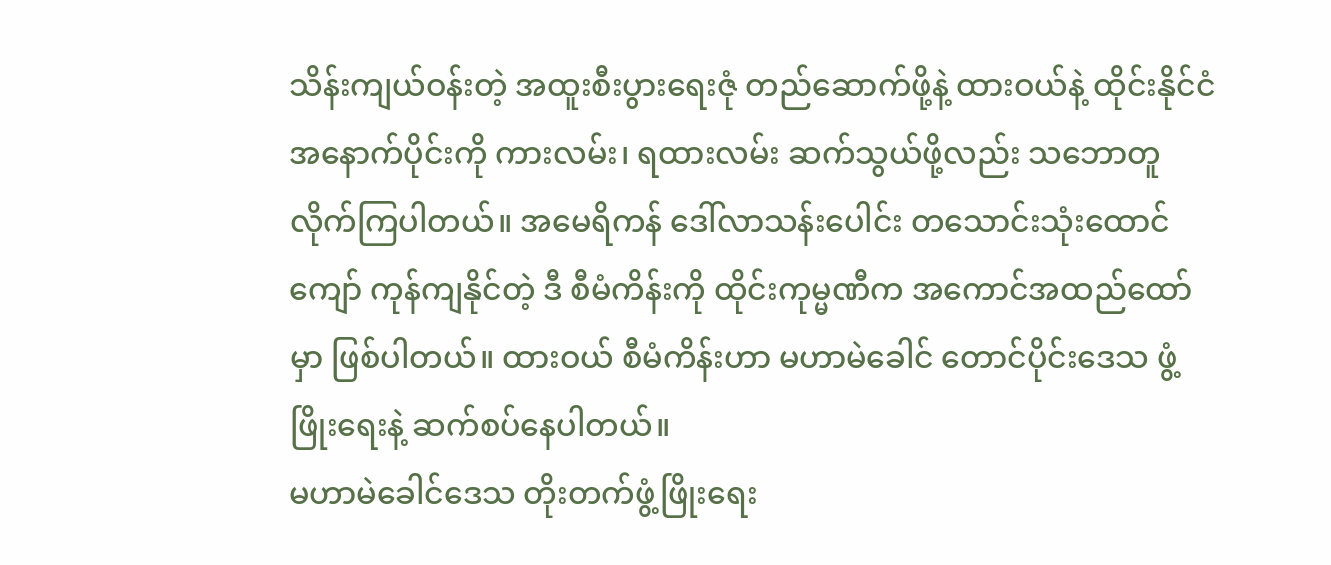သိန်းကျယ်ဝန်းတဲ့ အထူးစီးပွားရေးဇုံ တည်ဆောက်ဖို့နဲ့ ထားဝယ်နဲ့ ထိုင်းနိုင်ငံအနောက်ပိုင်းကို ကားလမ်း၊ ရထားလမ်း ဆက်သွယ်ဖို့လည်း သဘောတူလိုက်ကြပါတယ်။ အမေရိကန် ဒေါ်လာသန်းပေါင်း တသောင်းသုံးထောင်ကျော် ကုန်ကျနိုင်တဲ့ ဒီ စီမံကိန်းကို ထိုင်းကုမ္မဏီက အကောင်အထည်ထော်မှာ ဖြစ်ပါတယ်။ ထားဝယ် စီမံကိန်းဟာ မဟာမဲခေါင် တောင်ပိုင်းဒေသ ဖွံ့ဖြိုးရေးနဲ့ ဆက်စပ်နေပါတယ်။
မဟာမဲခေါင်ဒေသ တိုးတက်ဖွံ့ဖြိုးရေး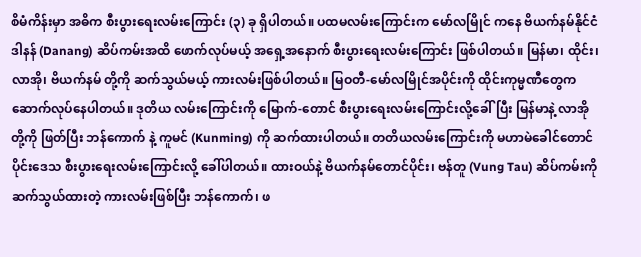စိမံကိန်းမှာ အဓိက စီးပွားရေးလမ်းကြောင်း (၃) ခု ရှိပါတယ်။ ပထမလမ်းကြောင်းက မော်လမြိုင် ကနေ ဗိယက်နမ်နိုင်ငံ ဒါနန် (Danang) ဆိပ်ကမ်းအထိ ဖောက်လုပ်မယ့် အရှေ့အနောက် စီးပွားရေးလမ်းကြောင်း ဖြစ်ပါတယ်။ မြန်မာ၊ ထိုင်း၊ လာအို၊ ဗိယက်နမ် တို့ကို ဆက်သွယ်မယ့် ကားလမ်းဖြစ်ပါတယ်။ မြဝတီ-မော်လမြိုင်အပိုင်းကို ထိုင်းကုမ္မဏီတွေက ဆောက်လုပ်နေပါတယ်။ ဒုတိယ လမ်းကြောင်းကို မြောက်-တောင် စီးပွားရေးလမ်းကြောင်းလို့ခေါ်ပြီး မြန်မာနဲ့ လာအို တို့ကို ဖြတ်ပြီး ဘန်ကောက် နဲ့ ကူမင် (Kunming) ကို ဆက်ထားပါတယ်။ တတိယလမ်းကြောင်းကို မဟာမဲခေါင်တောင်ပိုင်းဒေသ စီးပွားရေးလမ်းကြောင်းလို့ ခေါ်ပါတယ်။ ထားဝယ်နဲ့ ဗိယက်နမ်တောင်ပိုင်း၊ ဗန်တူ (Vung Tau) ဆိပ်ကမ်းကို ဆက်သွယ်ထားတဲ့ ကားလမ်းဖြစ်ပြီး ဘန်ကောက်၊ ဖ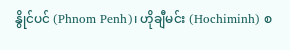နွိုင်ပင် (Phnom Penh)၊ ဟိုချီမင်း (Hochiminh) စ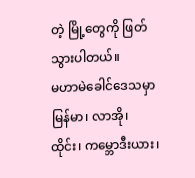တဲ့ မြို့တွေကို ဖြတ်သွားပါတယ်။
မဟာမဲခေါင်ဒေသမှာ မြန်မာ၊ လာအို၊ ထိုင်း၊ ကမ္ဘောဒီးယား၊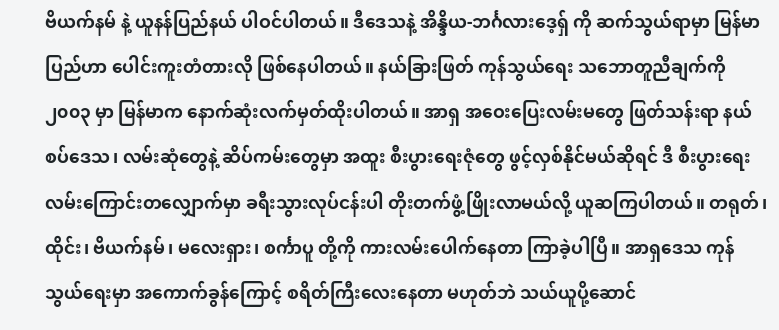ဗိယက်နမ် နဲ့ ယူနန်ပြည်နယ် ပါဝင်ပါတယ်။ ဒီဒေသနဲ့ အိန္ဒိယ-ဘင်္ဂလားဒေ့ရှ် ကို ဆက်သွယ်ရာမှာ မြန်မာပြည်ဟာ ပေါင်းကူးတံတားလို ဖြစ်နေပါတယ်။ နယ်ခြားဖြတ် ကုန်သွယ်ရေး သဘောတူညီချက်ကို ၂၀၀၃ မှာ မြန်မာက နောက်ဆုံးလက်မှတ်ထိုးပါတယ်။ အာရှ အဝေးပြေးလမ်းမတွေ ဖြတ်သန်းရာ နယ်စပ်ဒေသ၊ လမ်းဆုံတွေနဲ့ ဆိပ်ကမ်းတွေမှာ အထူး စီးပွားရေးဇုံတွေ ဖွင့်လှစ်နိုင်မယ်ဆိုရင် ဒီ စီးပွားရေးလမ်းကြောင်းတလျှောက်မှာ ခရီးသွားလုပ်ငန်းပါ တိုးတက်ဖွံ့ဖြိုးလာမယ်လို့ ယူဆကြပါတယ်။ တရုတ်၊ ထိုင်း၊ ဗိယက်နမ်၊ မလေးရှား၊ စင်္ကာပူ တို့ကို ကားလမ်းပေါက်နေတာ ကြာခဲ့ပါပြီ။ အာရှဒေသ ကုန်သွယ်ရေးမှာ အကောက်ခွန်ကြောင့် စရိတ်ကြီးလေးနေတာ မဟုတ်ဘဲ သယ်ယူပို့ဆောင်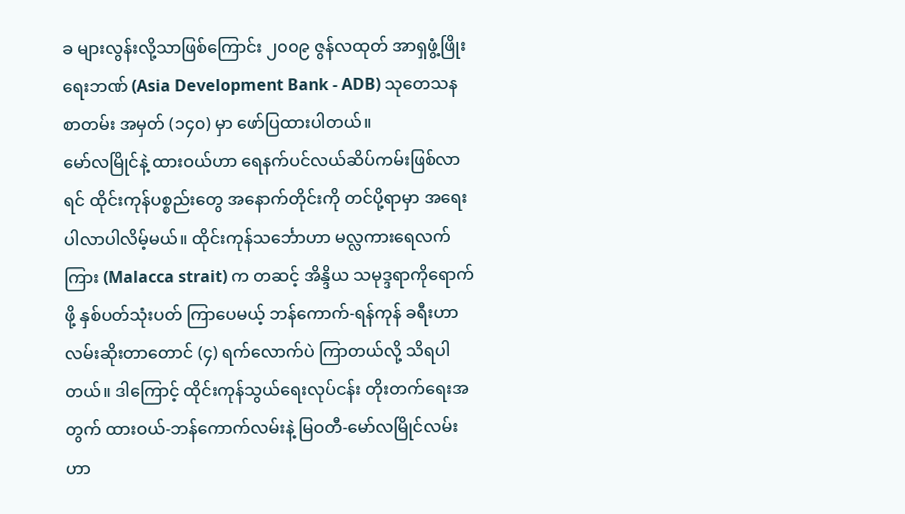ခ များလွန်းလို့သာဖြစ်ကြောင်း ၂၀၀၉ ဇွန်လထုတ် အာရှဖွံ့ဖြိုးရေးဘဏ် (Asia Development Bank - ADB) သုတေသနစာတမ်း အမှတ် (၁၄၀) မှာ ဖော်ပြထားပါတယ်။
မော်လမြိုင်နဲ့ ထားဝယ်ဟာ ရေနက်ပင်လယ်ဆိပ်ကမ်းဖြစ်လာရင် ထိုင်းကုန်ပစ္စည်းတွေ အနောက်တိုင်းကို တင်ပို့ရာမှာ အရေးပါလာပါလိမ့်မယ်။ ထိုင်းကုန်သင်္ဘောဟာ မလ္လကားရေလက်ကြား (Malacca strait) က တဆင့် အိန္ဒိယ သမုဒ္ဒရာကိုရောက်ဖို့ နှစ်ပတ်သုံးပတ် ကြာပေမယ့် ဘန်ကောက်-ရန်ကုန် ခရီးဟာ လမ်းဆိုးတာတောင် (၄) ရက်လောက်ပဲ ကြာတယ်လို့ သိရပါတယ်။ ဒါကြောင့် ထိုင်းကုန်သွယ်ရေးလုပ်ငန်း တိုးတက်ရေးအတွက် ထားဝယ်-ဘန်ကောက်လမ်းနဲ့ မြဝတီ-မော်လမြိုင်လမ်းဟာ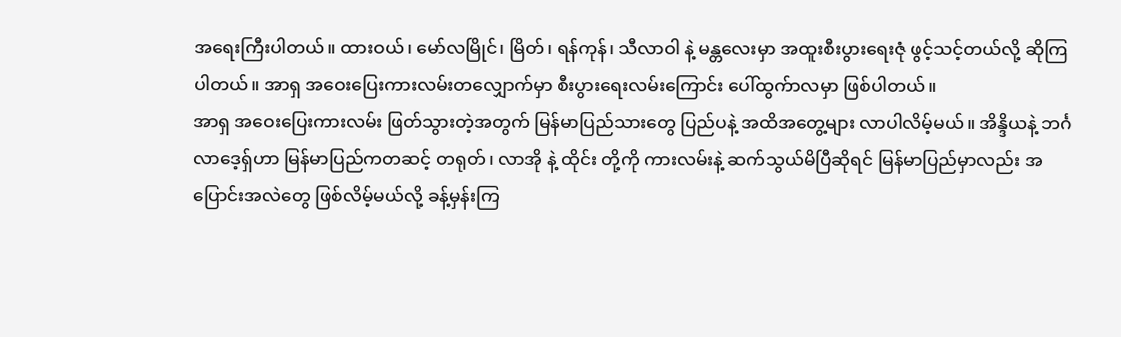အရေးကြီးပါတယ်။ ထားဝယ်၊ မော်လမြိုင်၊ မြိတ်၊ ရန်ကုန်၊ သီလာဝါ နဲ့ မန္တလေးမှာ အထူးစီးပွားရေးဇုံ ဖွင့်သင့်တယ်လို့ ဆိုကြပါတယ်။ အာရှ အဝေးပြေးကားလမ်းတလျှောက်မှာ စီးပွားရေးလမ်းကြောင်း ပေါ်ထွက်ာလမှာ ဖြစ်ပါတယ်။
အာရှ အဝေးပြေးကားလမ်း ဖြတ်သွားတဲ့အတွက် မြန်မာပြည်သားတွေ ပြည်ပနဲ့ အထိအတွေ့များ လာပါလိမ့်မယ်။ အိန္ဒိယနဲ့ ဘင်္ဂလာဒေ့ရှ်ဟာ မြန်မာပြည်ကတဆင့် တရုတ်၊ လာအို နဲ့ ထိုင်း တို့ကို ကားလမ်းနဲ့ ဆက်သွယ်မိပြီဆိုရင် မြန်မာပြည်မှာလည်း အပြောင်းအလဲတွေ ဖြစ်လိမ့်မယ်လို့ ခန့်မှန်းကြ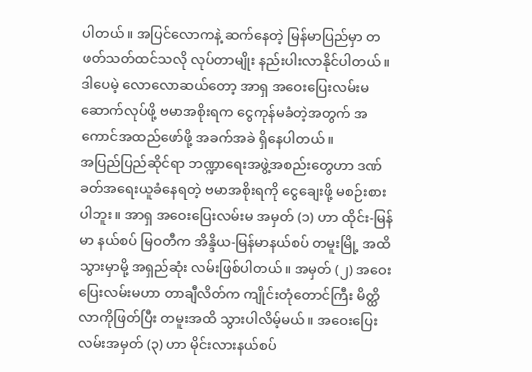ပါတယ်။ အပြင်လောကနဲ့ ဆက်နေတဲ့ မြန်မာပြည်မှာ တဖတ်သတ်ထင်သလို လုပ်တာမျိုး နည်းပါးလာနိုင်ပါတယ်။ ဒါပေမဲ့ လောလောဆယ်တော့ အာရှ အဝေးပြေးလမ်းမ ဆောက်လုပ်ဖို့ ဗမာအစိုးရက ငွေကုန်မခံတဲ့အတွက် အကောင်အထည်ဖော်ဖို့ အခက်အခဲ ရှိနေပါတယ်။
အပြည်ပြည်ဆိုင်ရာ ဘဏ္ဍာရေးအဖွဲ့အစည်းတွေဟာ ဒဏ်ခတ်အရေးယူခံနေရတဲ့ ဗမာအစိုးရကို ငွေချေးဖို့ မစဉ်းစားပါဘူး။ အာရှ အဝေးပြေးလမ်းမ အမှတ် (၁) ဟာ ထိုင်း-မြန်မာ နယ်စပ် မြဝတီက အိန္ဒိယ-မြန်မာနယ်စပ် တမူးမြို့ အထိသွားမှာမို့ အရှည်ဆုံး လမ်းဖြစ်ပါတယ်။ အမှတ် (၂) အဝေးပြေးလမ်းမဟာ တာချီလိတ်က ကျိုင်းတုံတောင်ကြီး မိတ္ထိလာကိုဖြတ်ပြီး တမူးအထိ သွားပါလိမ့်မယ်။ အဝေးပြေးလမ်းအမှတ် (၃) ဟာ မိုင်းလားနယ်စပ်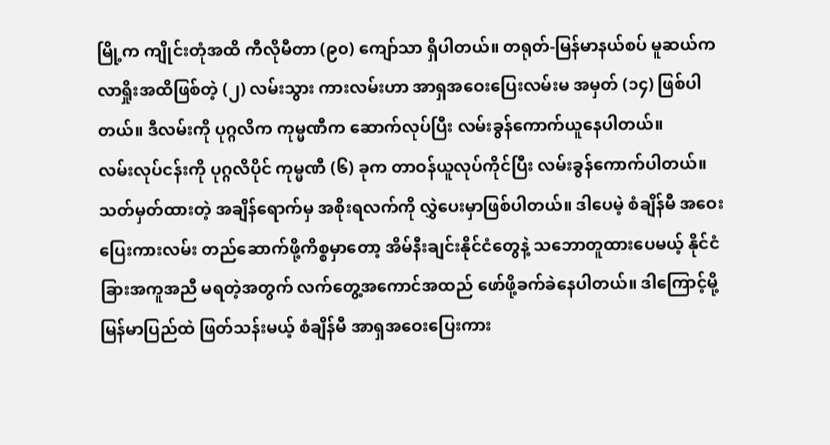မြို့က ကျိုင်းတုံအထိ ကီလိုမီတာ (၉၀) ကျော်သာ ရှိပါတယ်။ တရုတ်-မြန်မာနယ်စပ် မူဆယ်က လာရှိုးအထိဖြစ်တဲ့ (၂) လမ်းသွား ကားလမ်းဟာ အာရှအဝေးပြေးလမ်းမ အမှတ် (၁၄) ဖြစ်ပါတယ်။ ဒီလမ်းကို ပုဂ္ဂလိက ကုမ္မဏီက ဆောက်လုပ်ပြီး လမ်းခွန်ကောက်ယူနေပါတယ်။
လမ်းလုပ်ငန်းကို ပုဂ္ဂလိပိုင် ကုမ္မဏီ (၆) ခုက တာဝန်ယူလုပ်ကိုင်ပြီး လမ်းခွန်ကောက်ပါတယ်။ သတ်မှတ်ထားတဲ့ အချိန်ရောက်မှ အစိုးရလက်ကို လွှဲပေးမှာဖြစ်ပါတယ်။ ဒါပေမဲ့ စံချိန်မီ အဝေးပြေးကားလမ်း တည်ဆောက်ဖို့ကိစ္စမှာတော့ အိမ်နီးချင်းနိုင်ငံတွေနဲ့ သဘောတူထားပေမယ့် နိုင်ငံခြားအကူအညီ မရတဲ့အတွက် လက်တွေ့အကောင်အထည် ဖော်ဖို့ခက်ခဲနေပါတယ်။ ဒါကြောင့်မို့ မြန်မာပြည်ထဲ ဖြတ်သန်းမယ့် စံချိန်မီ အာရှအဝေးပြေးကား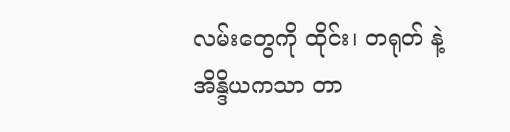လမ်းတွေကို ထိုင်း၊ တရုတ် နဲ့ အိန္ဒိယကသာ တာ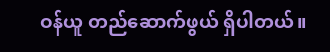ဝန်ယူ တည်ဆောက်ဖွယ် ရှိပါတယ်။